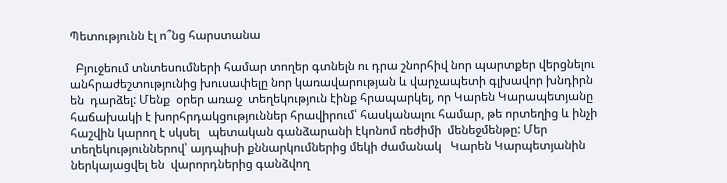Պետությունն էլ ո՞նց հարստանա

  Բյուջեում տնտեսումների համար տողեր գտնելն ու դրա շնորհիվ նոր պարտքեր վերցնելու  անհրաժեշտությունից խուսափելը նոր կառավարության և վարչապետի գլխավոր խնդիրն են  դարձել: Մենք  օրեր առաջ  տեղեկություն էինք հրապարկել, որ Կարեն Կարապետյանը հաճախակի է խորհրդակցություններ հրավիրում՝ հասկանալու համար, թե որտեղից և ինչի հաշվին կարող է սկսել   պետական գանձարանի էկոնոմ ռեժիմի  մենեջմենթը: Մեր տեղեկություններով՝ այդպիսի քննարկումներից մեկի ժամանակ   Կարեն Կարպետյանին ներկայացվել են  վարորդներից գանձվող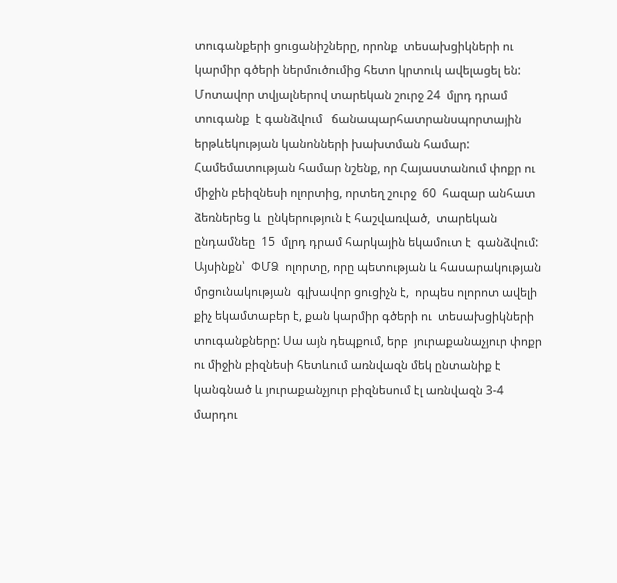տուգանքերի ցուցանիշները, որոնք  տեսախցիկների ու կարմիր գծերի ներմուծումից հետո կրտուկ ավելացել են: Մոտավոր տվյալներով տարեկան շուրջ 24  մլրդ դրամ տուգանք  է գանձվում   ճանապարհատրանսպորտային երթևեկության կանոնների խախտման համար: Համեմատության համար նշենք, որ Հայաստանում փոքր ու միջին բեիզնեսի ոլորտից, որտեղ շուրջ  60  հազար անհատ ձեռներեց և  ընկերություն է հաշվառված,  տարեկան ընդամնեը  15  մլրդ դրամ հարկային եկամուտ է  գանձվում: Այսինքն՝  ՓՄՁ  ոլորտը, որը պետության և հասարակության մրցունակության  գլխավոր ցուցիչն է,  որպես ոլորոտ ավելի քիչ եկամտաբեր է, քան կարմիր գծերի ու  տեսախցիկների տուգանքները: Սա այն դեպքում, երբ  յուրաքանաչյուր փոքր ու միջին բիզնեսի հետևում առնվազն մեկ ընտանիք է   կանգնած և յուրաքանչյուր բիզնեսում էլ առնվազն 3-4 մարդու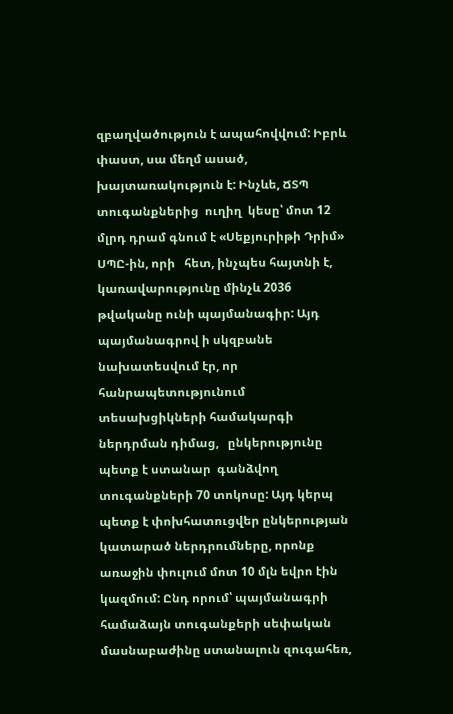զբաղվածություն է ապահովվում: Իբրև փաստ, սա մեղմ ասած, խայտառակություն է: Ինչևե, ՃՏՊ տուգանքներից  ուղիղ  կեսը՝ մոտ 12 մլրդ դրամ գնում է «Սեքյուրիթի Դրիմ» ՍՊԸ-ին, որի   հետ, ինչպես հայտնի է,  կառավարությունը մինչև 2036 թվականը ունի պայմանագիր: Այդ պայմանագրով ի սկզբանե նախատեսվում էր, որ հանրապետությունում տեսախցիկների համակարգի ներդրման դիմաց,   ընկերությունը պետք է ստանար  գանձվող տուգանքների 70 տոկոսը: Այդ կերպ պետք է փոխհատուցվեր ընկերության կատարած ներդրումները, որոնք  առաջին փուլում մոտ 10 մլն եվրո էին կազմում: Ընդ որում՝ պայմանագրի համաձայն տուգանքերի սեփական մասնաբաժինը ստանալուն զուգահեռ,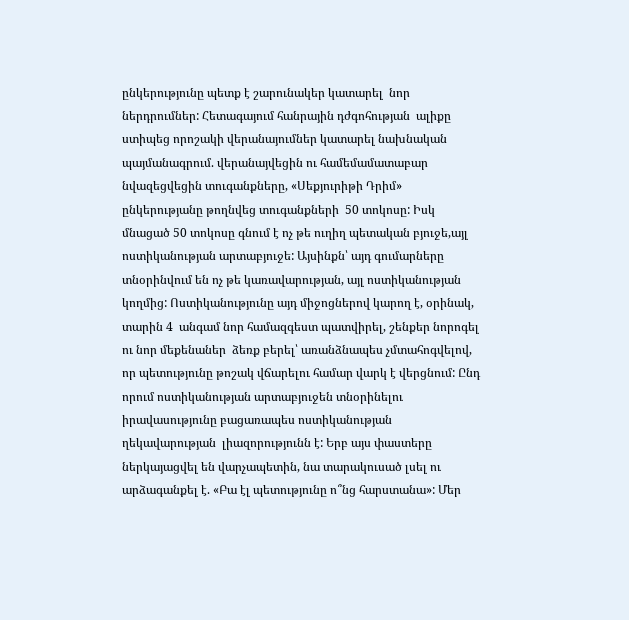ընկերությունը պետք է շարունակեր կատարել  նոր ներդրումներ: Հետագայում հանրային դժգոհության  ալիքը ստիպեց որոշակի վերանայումներ կատարել նախնական պայմանագրում. վերանայվեցին ու համեմամատաբար նվազեցվեցին տուգանքները, «Սեքյուրիթի Դրիմ» ընկերությանը թողնվեց տուգանքների  50 տոկոսը: Իսկ մնացած 50 տոկոսը գնում է ոչ թե ուղիղ պետական բյուջե,այլ ոստիկանության արտաբյուջե: Այսինքն՝ այդ գումարները տնօրինվում են ոչ թե կառավարության, այլ ոստիկանության կողմից: Ոստիկանությունը այդ միջոցներով կարող է, օրինակ, տարին 4  անգամ նոր համազգեստ պատվիրել, շենքեր նորոգել ու նոր մեքենաներ  ձեռք բերել՝ առանձնապես չմտահոգվելով, որ պետությունը թոշակ վճարելու համար վարկ է վերցնում: Ընդ որում ոստիկանության արտաբյուջեն տնօրինելու  իրավասությունը բացառապես ոստիկանության ղեկավարության  լիազորությունն է: Երբ այս փաստերը ներկայացվել են վարչապետին, նա տարակուսած լսել ու արձագանքել է. «Բա էլ պետությունը ո՞նց հարստանա»: Մեր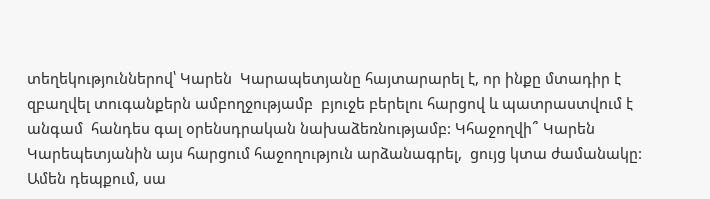տեղեկություններով՝ Կարեն  Կարապետյանը հայտարարել է, որ ինքը մտադիր է զբաղվել տուգանքերն ամբողջությամբ  բյուջե բերելու հարցով և պատրաստվում է անգամ  հանդես գալ օրենսդրական նախաձեռնությամբ: Կհաջողվի՞ Կարեն Կարեպետյանին այս հարցում հաջողություն արձանագրել,  ցույց կտա ժամանակը: Ամեն դեպքում, սա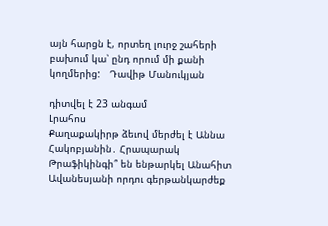այն հարցն է, որտեղ լուրջ շահերի բախում կա՝ ընդ որում մի քանի կողմերից:   Դավիթ Մանուկյան

դիտվել է 23 անգամ
Լրահոս
Քաղաքակիրթ ձեւով մերժել է Աննա Հակոբյանին․ Հրապարակ Թրաֆիկինգի՞ են ենթարկել Անահիտ Ավանեսյանի որդու գերթանկարժեք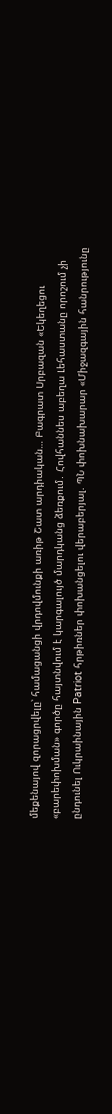մեքենայով զորացրվելը՝ համացանցի վրդովմունքի առիթ Շատ արդիական… Բագրատ Սրբազան «Եկեղեցու «բարեփոխման» գործը հայտնվում է կարգալույծ մարդկանց ձեռքում․ Հովհաննես աբեղա Լեհաստանը որոշում չի ընդունել Ուկրաինային Patriot հրթիռներ փոխանցելու վերաբերյալ. ՊՆ փոխնախարար «Միջազգային հանրությունը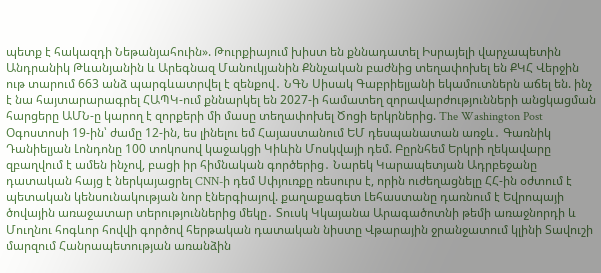պետք է հակազդի Նեթանյահուին». Թուրքիայում խիստ են քննադատել Իսրայելի վարչապետին Անդրանիկ Թևանյանին և Արեգնազ Մանուկյանին Քննչական բաժնից տեղափոխել են ՔԿՀ Վերջին ութ տարում 663 անձ պարգևատրվել է զենքով․ ՆԳՆ Սիսակ Գաբրիելյանի եկամուտներն աճել են. ինչ է նա հայտարարագրել ՀԱՊԿ-ում քննարկել են 2027-ի համատեղ զորավարժությունների անցկացման հարցերը ԱՄՆ-ը կարող է զորքերի մի մասը տեղափոխել Ծոցի երկրներից. The Washington Post Օգոստոսի 19-ին՝ ժամը 12-ին, ես լինելու եմ Հայաստանում ԵՄ դեսպանատան առջև․ Գառնիկ Դանիելյան Լոնդոնը 100 տոկոսով կաջակցի Կիևին Մոսկվայի դեմ. Բըրնհեմ Երկրի ղեկավարը զբաղվում է ամեն ինչով, բացի իր հիմնական գործերից․ Նարեկ Կարապետյան Ադրբեջանը դատական հայց է ներկայացրել CNN-ի դեմ Սփյուռքը ռեսուրս է, որին ուժեղացնելը ՀՀ-ին օժտում է պետական կենսունակության նոր էներգիայով. քաղաքագետ Լեհաստանը դառնում է Եվրոպայի ծովային առաջատար տերություններից մեկը․ Տուսկ Կկայանա Արագածոտնի թեմի առաջնորդի և Մուղնու հոգևոր հովվի գործով հերթական դատական նիստը Վթարային ջրանջատում կլինի Տավուշի մարզում Հանրապետության առանձին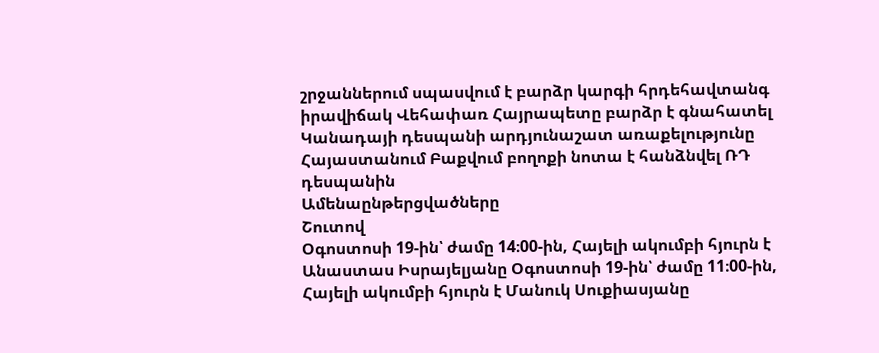շրջաններում սպասվում է բարձր կարգի հրդեհավտանգ իրավիճակ Վեհափառ Հայրապետը բարձր է գնահատել Կանադայի դեսպանի արդյունաշատ առաքելությունը Հայաստանում Բաքվում բողոքի նոտա է հանձնվել ՌԴ դեսպանին
Ամենաընթերցվածները
Շուտով
Օգոստոսի 19-ին՝ ժամը 14։00-ին, Հայելի ակումբի հյուրն է Անաստաս Իսրայելյանը Օգոստոսի 19-ին՝ ժամը 11։00-ին, Հայելի ակումբի հյուրն է Մանուկ Սուքիասյանը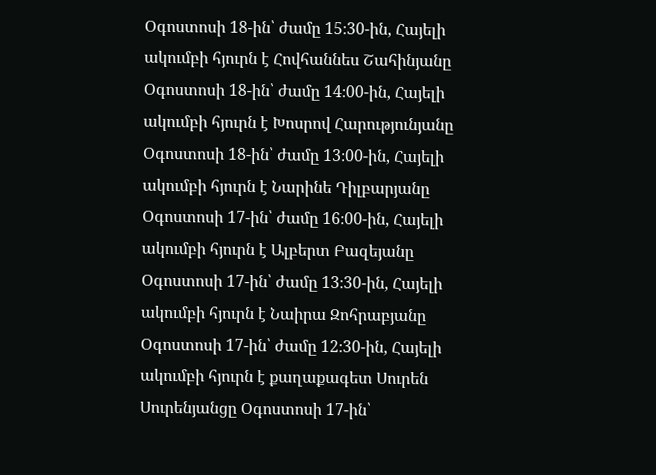Օգոստոսի 18-ին՝ ժամը 15։30-ին, Հայելի ակումբի հյուրն է Հովհաննես Շահինյանը Օգոստոսի 18-ին՝ ժամը 14։00-ին, Հայելի ակումբի հյուրն է Խոսրով Հարությունյանը Օգոստոսի 18-ին՝ ժամը 13։00-ին, Հայելի ակումբի հյուրն է Նարինե Դիլբարյանը Օգոստոսի 17-ին՝ ժամը 16։00-ին, Հայելի ակումբի հյուրն է Ալբերտ Բազեյանը Օգոստոսի 17-ին՝ ժամը 13։30-ին, Հայելի ակումբի հյուրն է Նաիրա Զոհրաբյանը Օգոստոսի 17-ին՝ ժամը 12։30-ին, Հայելի ակումբի հյուրն է քաղաքագետ Սուրեն Սուրենյանցը Օգոստոսի 17-ին՝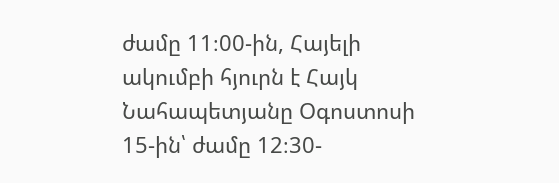ժամը 11։00-ին, Հայելի ակումբի հյուրն է Հայկ Նահապետյանը Օգոստոսի 15-ին՝ ժամը 12։30-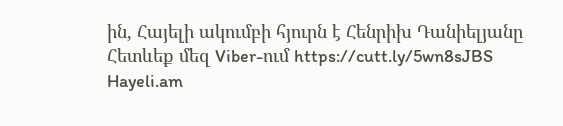ին, Հայելի ակումբի հյուրն է Հենրիխ Դանիելյանը
Հետևեք մեզ Viber-ում https://cutt.ly/5wn8sJBS
Hayeli.am